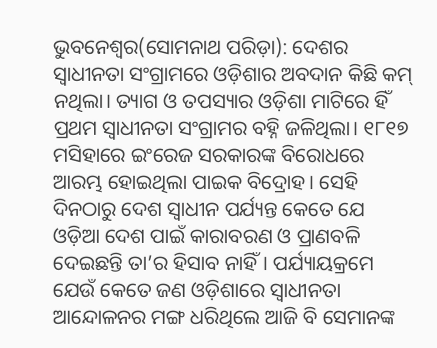ଭୁବନେଶ୍ବର(ସୋମନାଥ ପରିଡ଼ା): ଦେଶର ସ୍ବାଧୀନତା ସଂଗ୍ରାମରେ ଓଡ଼ିଶାର ଅବଦାନ କିଛି କମ୍ ନଥିଲା। ତ୍ୟାଗ ଓ ତପସ୍ୟାର ଓଡ଼ିଶା ମାଟିରେ ହିଁ ପ୍ରଥମ ସ୍ବାଧୀନତା ସଂଗ୍ରାମର ବହ୍ନି ଜଳିଥିଲା। ୧୮୧୭ ମସିହାରେ ଇଂରେଜ ସରକାରଙ୍କ ବିରୋଧରେ ଆରମ୍ଭ ହୋଇଥିଲା ପାଇକ ବିଦ୍ରୋହ। ସେହି ଦିନଠାରୁ ଦେଶ ସ୍ବାଧୀନ ପର୍ଯ୍ୟନ୍ତ କେତେ ଯେ ଓଡ଼ିଆ ଦେଶ ପାଇଁ କାରାବରଣ ଓ ପ୍ରାଣବଳି ଦେଇଛନ୍ତି ତା’ର ହିସାବ ନାହିଁ। ପର୍ଯ୍ୟାୟକ୍ରମେ ଯେଉଁ କେତେ ଜଣ ଓଡ଼ିଶାରେ ସ୍ବାଧୀନତା ଆନ୍ଦୋଳନର ମଙ୍ଗ ଧରିଥିଲେ ଆଜି ବି ସେମାନଙ୍କ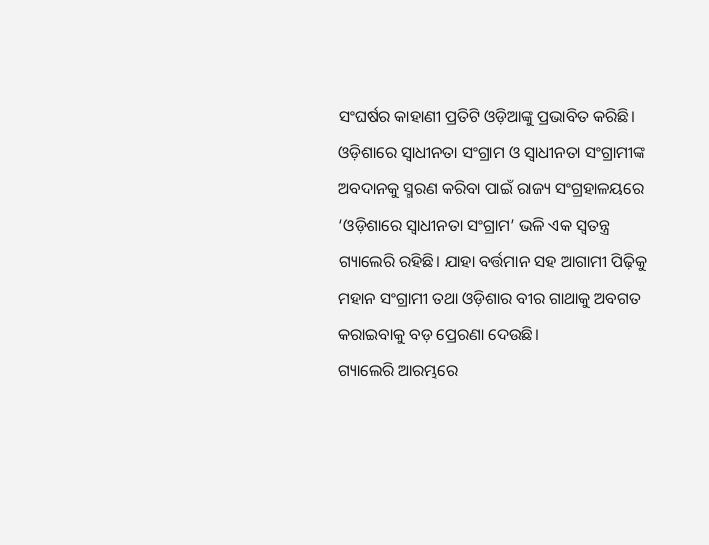ସଂଘର୍ଷର କାହାଣୀ ପ୍ରତିଟି ଓଡ଼ିଆଙ୍କୁ ପ୍ରଭାବିତ କରିଛି। ଓଡ଼ିଶାରେ ସ୍ବାଧୀନତା ସଂଗ୍ରାମ ଓ ସ୍ବାଧୀନତା ସଂଗ୍ରାମୀଙ୍କ ଅବଦାନକୁ ସ୍ମରଣ କରିବା ପାଇଁ ରାଜ୍ୟ ସଂଗ୍ରହାଳୟରେ ‘ଓଡ଼ିଶାରେ ସ୍ବାଧୀନତା ସଂଗ୍ରାମ’ ଭଳି ଏକ ସ୍ବତନ୍ତ୍ର ଗ୍ୟାଲେରି ରହିଛି। ଯାହା ବର୍ତ୍ତମାନ ସହ ଆଗାମୀ ପିଢ଼ିକୁ ମହାନ ସଂଗ୍ରାମୀ ତଥା ଓଡ଼ିଶାର ବୀର ଗାଥାକୁ ଅବଗତ କରାଇବାକୁ ବଡ଼ ପ୍ରେରଣା ଦେଉଛି।
ଗ୍ୟାଲେରି ଆରମ୍ଭରେ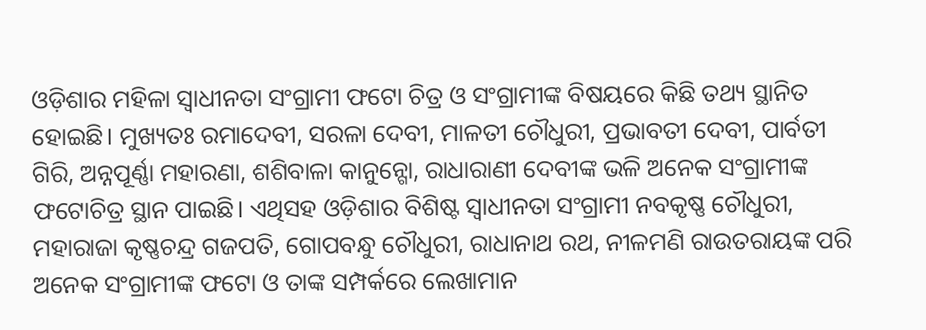ଓଡ଼ିଶାର ମହିଳା ସ୍ବାଧୀନତା ସଂଗ୍ରାମୀ ଫଟୋ ଚିତ୍ର ଓ ସଂଗ୍ରାମୀଙ୍କ ବିଷୟରେ କିଛି ତଥ୍ୟ ସ୍ଥାନିତ ହୋଇଛି। ମୁଖ୍ୟତଃ ରମାଦେବୀ, ସରଳା ଦେବୀ, ମାଳତୀ ଚୌଧୁରୀ, ପ୍ରଭାବତୀ ଦେବୀ, ପାର୍ବତୀ ଗିରି, ଅନ୍ନପୂର୍ଣ୍ଣା ମହାରଣା, ଶଶିବାଳା କାନୁନ୍ଗୋ, ରାଧାରାଣୀ ଦେବୀଙ୍କ ଭଳି ଅନେକ ସଂଗ୍ରାମୀଙ୍କ ଫଟୋଚିତ୍ର ସ୍ଥାନ ପାଇଛି। ଏଥିସହ ଓଡ଼ିଶାର ବିଶିଷ୍ଟ ସ୍ବାଧୀନତା ସଂଗ୍ରାମୀ ନବକୃଷ୍ଣ ଚୌଧୁରୀ, ମହାରାଜା କୃଷ୍ଣଚନ୍ଦ୍ର ଗଜପତି, ଗୋପବନ୍ଧୁ ଚୌଧୁରୀ, ରାଧାନାଥ ରଥ, ନୀଳମଣି ରାଉତରାୟଙ୍କ ପରି ଅନେକ ସଂଗ୍ରାମୀଙ୍କ ଫଟୋ ଓ ତାଙ୍କ ସମ୍ପର୍କରେ ଲେଖାମାନ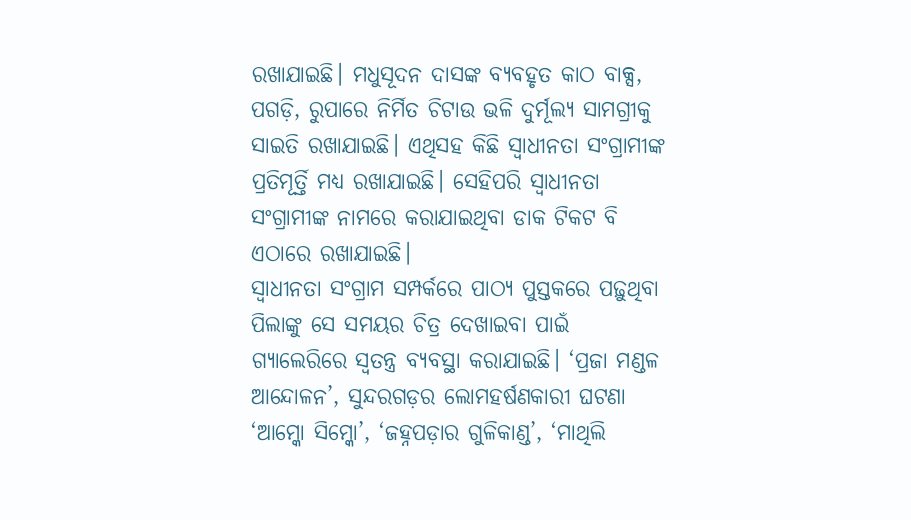ରଖାଯାଇଛି। ମଧୁସୂଦନ ଦାସଙ୍କ ବ୍ୟବହୃତ କାଠ ବାକ୍ସ, ପଗଡ଼ି, ରୁପାରେ ନିର୍ମିତ ଚିଟାଉ ଭଳି ଦୁର୍ମୂଲ୍ୟ ସାମଗ୍ରୀକୁ ସାଇତି ରଖାଯାଇଛି। ଏଥିସହ କିଛି ସ୍ବାଧୀନତା ସଂଗ୍ରାମୀଙ୍କ ପ୍ରତିମୂର୍ତ୍ତି ମଧ୍ୟ ରଖାଯାଇଛି। ସେହିପରି ସ୍ବାଧୀନତା ସଂଗ୍ରାମୀଙ୍କ ନାମରେ କରାଯାଇଥିବା ଡାକ ଟିକଟ ବି ଏଠାରେ ରଖାଯାଇଛି।
ସ୍ବାଧୀନତା ସଂଗ୍ରାମ ସମ୍ପର୍କରେ ପାଠ୍ୟ ପୁସ୍ତକରେ ପଢ଼ୁଥିବା ପିଲାଙ୍କୁ ସେ ସମୟର ଚିତ୍ର ଦେଖାଇବା ପାଇଁ ଗ୍ୟାଲେରିରେ ସ୍ବତନ୍ତ୍ର ବ୍ୟବସ୍ଥା କରାଯାଇଛି। ‘ପ୍ରଜା ମଣ୍ଡଳ ଆନ୍ଦୋଳନ’, ସୁନ୍ଦରଗଡ଼ର ଲୋମହର୍ଷଣକାରୀ ଘଟଣା ‘ଆମ୍କୋ ସିମ୍କୋ’, ‘ଜହ୍ନପଡ଼ାର ଗୁଳିକାଣ୍ଡ’, ‘ମାଥିଲି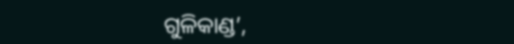ଗୁଳିକାଣ୍ଡ’,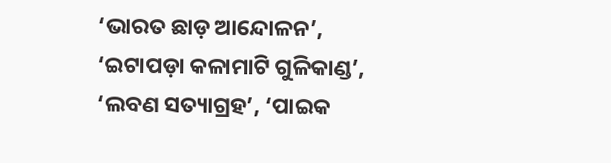‘ଭାରତ ଛାଡ଼ ଆନ୍ଦୋଳନ’, ‘ଇଟାପଡ଼ା କଳାମାଟି ଗୁଳିକାଣ୍ଡ’, ‘ଲବଣ ସତ୍ୟାଗ୍ରହ’, ‘ପାଇକ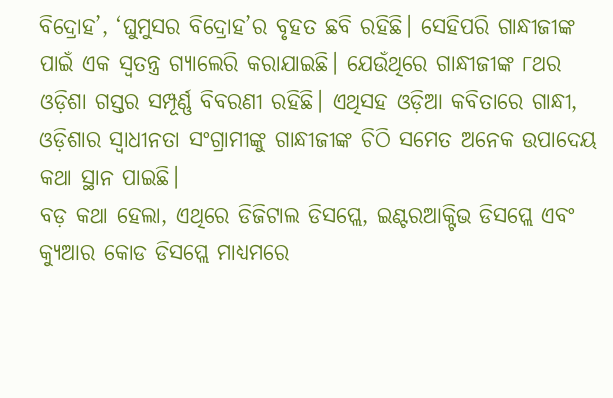ବିଦ୍ରୋହ’, ‘ଘୁମୁସର ବିଦ୍ରୋହ’ର ବୃହତ ଛବି ରହିଛି। ସେହିପରି ଗାନ୍ଧୀଜୀଙ୍କ ପାଇଁ ଏକ ସ୍ବତନ୍ତ୍ର ଗ୍ୟାଲେରି କରାଯାଇଛି। ଯେଉଁଥିରେ ଗାନ୍ଧୀଜୀଙ୍କ ୮ଥର ଓଡ଼ିଶା ଗସ୍ତର ସମ୍ପୂର୍ଣ୍ଣ ବିବରଣୀ ରହିଛି। ଏଥିସହ ଓଡ଼ିଆ କବିତାରେ ଗାନ୍ଧୀ, ଓଡ଼ିଶାର ସ୍ବାଧୀନତା ସଂଗ୍ରାମୀଙ୍କୁ ଗାନ୍ଧୀଜୀଙ୍କ ଚିଠି ସମେତ ଅନେକ ଉପାଦେୟ କଥା ସ୍ଥାନ ପାଇଛି।
ବଡ଼ କଥା ହେଲା, ଏଥିରେ ଡିଜିଟାଲ ଡିସପ୍ଲେ, ଇଣ୍ଟରଆକ୍ଟିଭ ଡିସପ୍ଲେ ଏବଂ କ୍ୟୁଆର କୋଡ ଡିସପ୍ଲେ ମାଧ୍ୟମରେ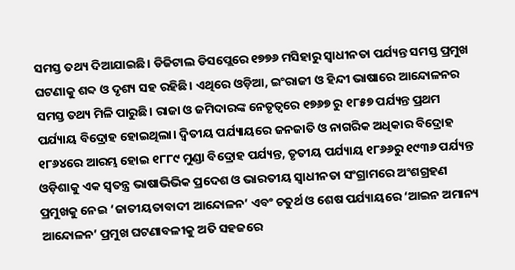ସମସ୍ତ ତଥ୍ୟ ଦିଆଯାଇଛି। ଡିଜିଟାଲ ଡିସପ୍ଲେରେ ୧୭୭୬ ମସିହାରୁ ସ୍ବାଧୀନତା ପର୍ଯ୍ୟନ୍ତ ସମସ୍ତ ପ୍ରମୁଖ ଘଟଣାକୁ ଶବ୍ଦ ଓ ଦୃଶ୍ୟ ସହ ରହିଛି। ଏଥିରେ ଓଡ଼ିଆ, ଇଂରାଜୀ ଓ ହିନ୍ଦୀ ଭାଷାରେ ଆନ୍ଦୋଳନର ସମସ୍ତ ତଥ୍ୟ ମିଳି ପାରୁଛି। ରାଜା ଓ ଜମିଦାରଙ୍କ ନେତୃତ୍ବରେ ୧୭୬୭ ରୁ ୧୮୫୭ ପର୍ଯ୍ୟନ୍ତ ପ୍ରଥମ ପର୍ଯ୍ୟାୟ ବିଦ୍ରୋହ ହୋଇଥିଲା। ଦ୍ୱିତୀୟ ପର୍ଯ୍ୟାୟରେ ଜନଜାତି ଓ ନାଗରିକ ଅଧିକାର ବିଦ୍ରୋହ ୧୮୬୪ରେ ଆରମ୍ଭ ହୋଇ ୧୮୮୯ ମୁଣ୍ଡା ବିଦ୍ରୋହ ପର୍ଯ୍ୟନ୍ତ, ତୃତୀୟ ପର୍ଯ୍ୟାୟ ୧୮୬୬ରୁ ୧୯୩୬ ପର୍ଯ୍ୟନ୍ତ ଓଡ଼ିଶାକୁ ଏକ ସ୍ୱତନ୍ତ୍ର ଭାଷାଭିଭିକ ପ୍ରଦେଶ ଓ ଭାରତୀୟ ସ୍ବାଧୀନତା ସଂଗ୍ରାମରେ ଅଂଶଗ୍ରହଣ ପ୍ରମୁଖକୁ ନେଇ ‘ଜାତୀୟତାବାଦୀ ଆନ୍ଦୋଳନ’ ଏବଂ ଚତୁର୍ଥ ଓ ଶେଷ ପର୍ଯ୍ୟାୟରେ ‘ଆଇନ ଅମାନ୍ୟ ଆନ୍ଦୋଳନ’ ପ୍ରମୁଖ ଘଟଣାବଳୀକୁ ଅତି ସହଜରେ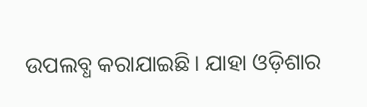ଉପଲବ୍ଧ କରାଯାଇଛି। ଯାହା ଓଡ଼ିଶାର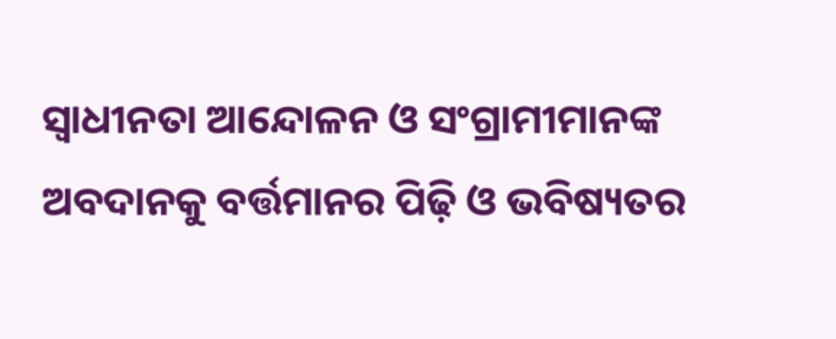ସ୍ବାଧୀନତା ଆନ୍ଦୋଳନ ଓ ସଂଗ୍ରାମୀମାନଙ୍କ ଅବଦାନକୁ ବର୍ତ୍ତମାନର ପିଢ଼ି ଓ ଭବିଷ୍ୟତର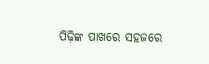ପିଢ଼ିଙ୍କ ପାଖରେ ସହଜରେ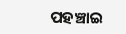ପହଞ୍ଚାଇ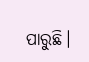ପାରୁଛି।